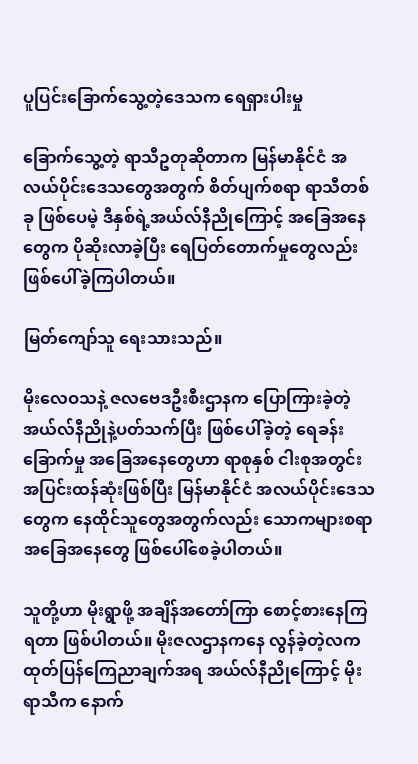ပူပြင်းခြောက်သွေ့တဲ့ဒေသက ရေရှားပါးမှု

ခြောက်သွေ့တဲ့ ရာသီဥတုဆိုတာက မြန်မာနိုင်ငံ အလယ်ပိုင်းဒေသတွေအတွက် စိတ်ပျက်စရာ ရာသီတစ်ခု ဖြစ်ပေမဲ့ ဒီနှစ်ရဲ့အယ်လ်နီညိုကြောင့် အခြေအနေတွေက ပိုဆိုးလာခဲ့ပြီး ရေပြတ်တောက်မှုတွေလည်း ဖြစ်ပေါ်ခဲ့ကြပါတယ်။

မြတ်ကျော်သူ ရေးသားသည်။

မိုးလေဝသနဲ့ ဇလဗေဒဦးစီးဌာနက ပြောကြားခဲ့တဲ့ အယ်လ်နီညိုနဲ့ပတ်သက်ပြီး ဖြစ်ပေါ်ခဲ့တဲ့ ရေခန်းခြောက်မှု အခြေအနေတွေဟာ ရာစုနှစ် ငါးစုအတွင်း အပြင်းထန်ဆုံးဖြစ်ပြီး မြန်မာနိုင်ငံ အလယ်ပိုင်းဒေသတွေက နေထိုင်သူတွေအတွက်လည်း သောကများစရာ အခြေအနေတွေ ဖြစ်ပေါ်စေခဲ့ပါတယ်။

သူတို့ဟာ မိုးရွာဖို့ အချိန်အတော်ကြာ စောင့်စားနေကြရတာ ဖြစ်ပါတယ်။ မိုးဇလဌာနကနေ လွန်ခဲ့တဲ့လက ထုတ်ပြန်ကြေညာချက်အရ အယ်လ်နီညိုကြောင့် မိုးရာသီက နောက်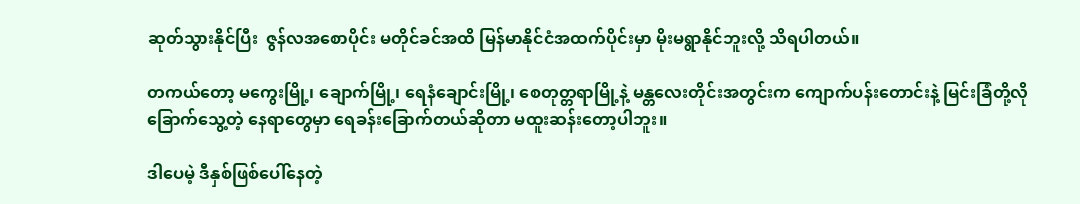ဆုတ်သွားနိုင်ပြီး  ဇွန်လအစောပိုင်း မတိုင်ခင်အထိ မြန်မာနိုင်ငံအထက်ပိုင်းမှာ မိုးမရွာနိုင်ဘူးလို့ သိရပါတယ်။

တကယ်တော့ မကွေးမြို့၊ ချောက်မြို့၊ ရေနံချောင်းမြို့၊ စေတုတ္တရာမြို့နဲ့ မန္တလေးတိုင်းအတွင်းက ကျောက်ပန်းတောင်းနဲ့ မြင်းခြံတို့လို ခြောက်သွေ့တဲ့ နေရာတွေမှာ ရေခန်းခြောက်တယ်ဆိုတာ မထူးဆန်းတော့ပါဘူး။

ဒါပေမဲ့ ဒီနှစ်ဖြစ်ပေါ်နေတဲ့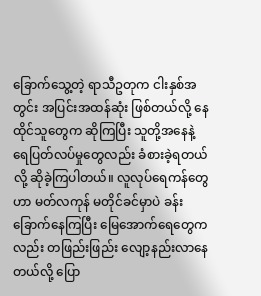ခြောက်သွေ့တဲ့ ရာသီဥတုက ငါးနှစ်အတွင်း အပြင်းအထန်ဆုံး ဖြစ်တယ်လို့ နေထိုင်သူတွေက ဆိုကြပြီး သူတို့အနေနဲ့ ရေပြတ်လပ်မှုတွေလည်း ခံစားခဲ့ရတယ်လို့ ဆိုခဲ့ကြပါတယ်။ လူလုပ်ရေကန်တွေဟာ မတ်လကုန် မတိုင်ခင်မှာပဲ ခန်းခြောက်နေကြပြီး မြေအောက်ရေတွေကလည်း တဖြည်းဖြည်း လျော့နည်းလာနေတယ်လို့ ပြော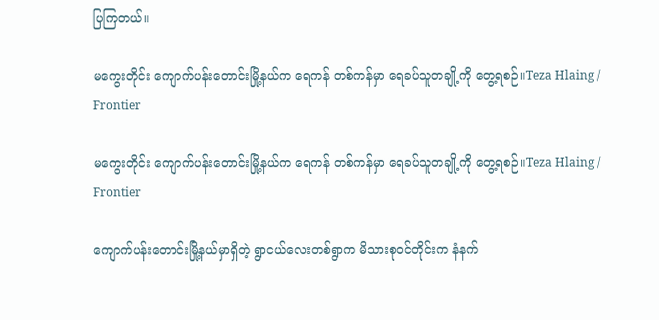ပြကြတယ်။

မကွေးတိုင်း ကျောက်ပန်းတောင်းမြို့နယ်က ရေကန် တစ်ကန်မှာ ရေခပ်သူတချို့ကို တွေ့ရစဉ်။Teza Hlaing / Frontier

မကွေးတိုင်း ကျောက်ပန်းတောင်းမြို့နယ်က ရေကန် တစ်ကန်မှာ ရေခပ်သူတချို့ကို တွေ့ရစဉ်။Teza Hlaing / Frontier

ကျောက်ပန်းတောင်းမြို့နယ်မှာရှိတဲ့ ရွာငယ်လေးတစ်ရွာက မိသားစုဝင်တိုင်းက နံနက်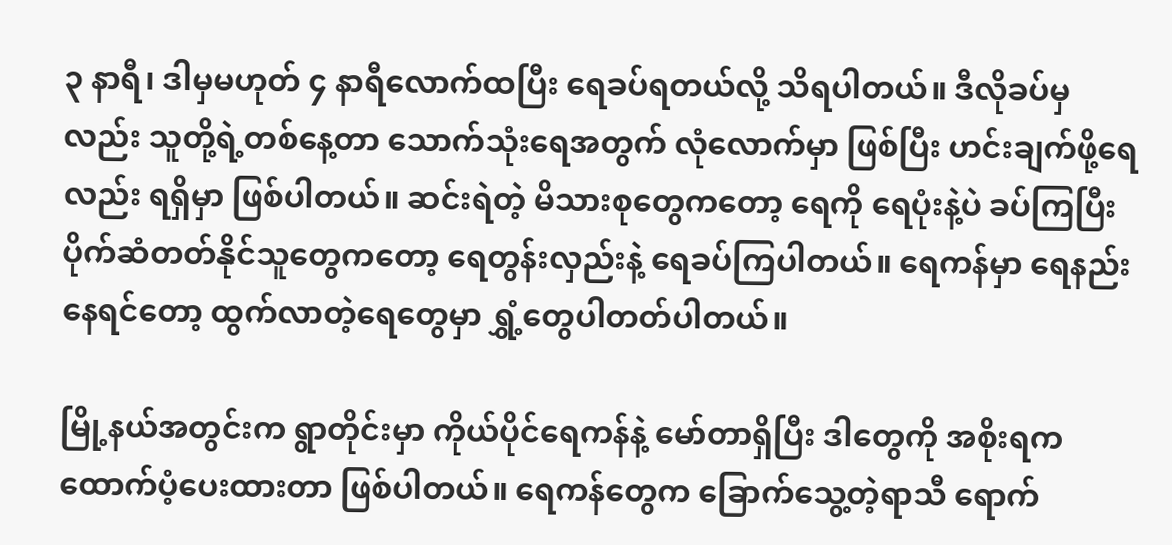၃ နာရီ၊ ဒါမှမဟုတ် ၄ နာရီလောက်ထပြီး ရေခပ်ရတယ်လို့ သိရပါတယ်။ ဒီလိုခပ်မှလည်း သူတို့ရဲ့တစ်နေ့တာ သောက်သုံးရေအတွက် လုံလောက်မှာ ဖြစ်ပြီး ဟင်းချက်ဖို့ရေလည်း ရရှိမှာ ဖြစ်ပါတယ်။ ဆင်းရဲတဲ့ မိသားစုတွေကတော့ ရေကို ရေပုံးနဲ့ပဲ ခပ်ကြပြီး ပိုက်ဆံတတ်နိုင်သူတွေကတော့ ရေတွန်းလှည်းနဲ့ ရေခပ်ကြပါတယ်။ ရေကန်မှာ ရေနည်းနေရင်တော့ ထွက်လာတဲ့ရေတွေမှာ ရွှံ့တွေပါတတ်ပါတယ်။

မြို့နယ်အတွင်းက ရွာတိုင်းမှာ ကိုယ်ပိုင်ရေကန်နဲ့ မော်တာရှိပြီး ဒါတွေကို အစိုးရက ထောက်ပံ့ပေးထားတာ ဖြစ်ပါတယ်။ ရေကန်တွေက ခြောက်သွေ့တဲ့ရာသီ ရောက်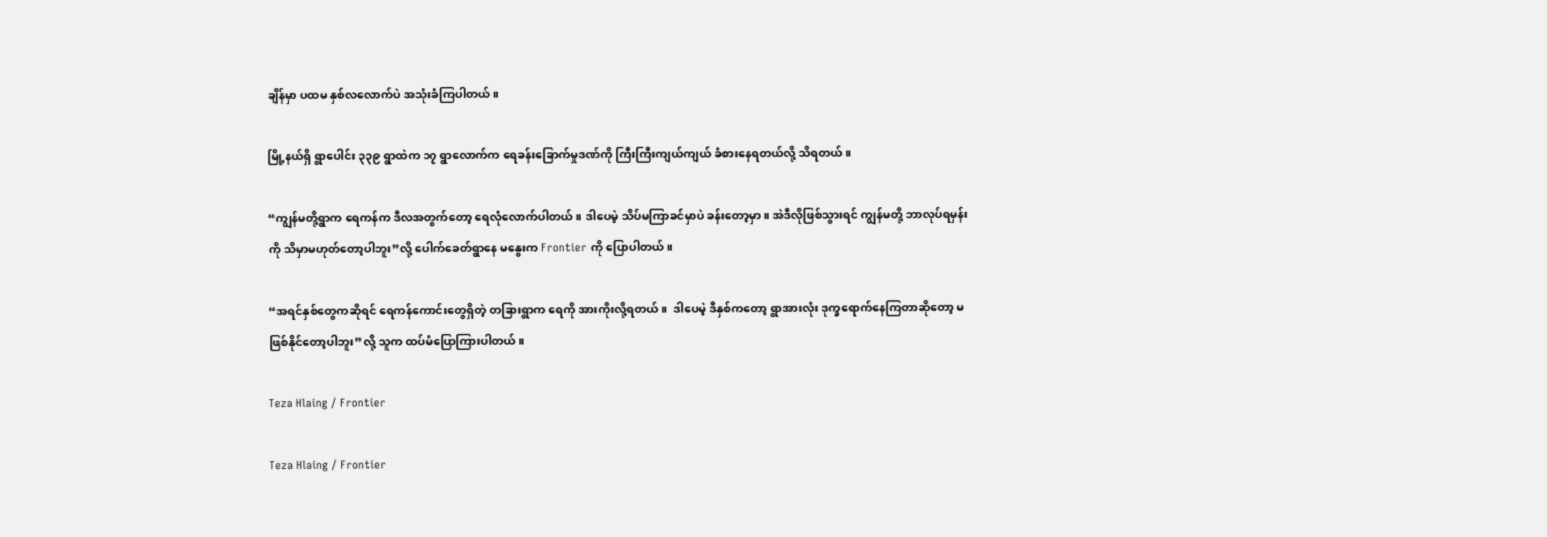ချိန်မှာ ပထမ နှစ်လလောက်ပဲ အသုံးခံကြပါတယ်။

မြို့နယ်ရှိ ရွာပေါင်း ၃၃၉ ရွာထဲက ၁၇ ရွာလောက်က ရေခန်းခြောက်မှုဒဏ်ကို ကြီးကြီးကျယ်ကျယ် ခံစားနေရတယ်လို့ သိရတယ်။

“ကျွန်မတို့ရွာက ရေကန်က ဒီလအတွက်တော့ ရေလုံလောက်ပါတယ်။ ဒါပေမဲ့ သိပ်မကြာခင်မှာပဲ ခန်းတော့မှာ။ အဲဒီလိုဖြစ်သွားရင် ကျွန်မတို့ ဘာလုပ်ရမှန်းကို သိမှာမဟုတ်တော့ပါဘူး”လို့ ပေါက်ခေတ်ရွာနေ မနွေးက Frontier ကို ပြောပါတယ်။

“အရင်နှစ်တွေကဆိုရင် ရေကန်ကောင်းတွေရှိတဲ့ တခြားရွာက ရေကို အားကိုးလို့ရတယ်။  ဒါပေမဲ့ ဒီနှစ်ကတော့ ရွာအားလုံး ဒုက္ခရောက်နေကြတာဆိုတော့ မဖြစ်နိုင်တော့ပါဘူး”လို့ သူက ထပ်မံပြောကြားပါတယ်။

Teza Hlaing / Frontier

Teza Hlaing / Frontier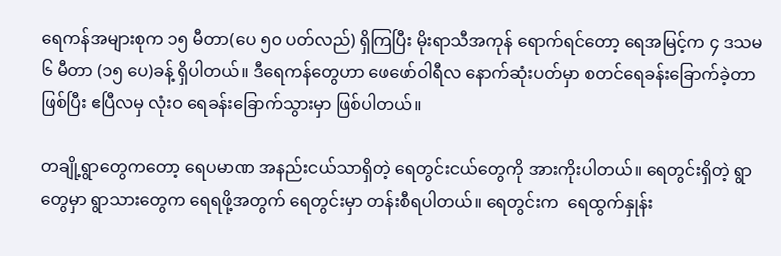ရေကန်အများစုက ၁၅ မီတာ(ပေ ၅၀ ပတ်လည်) ရှိကြပြီး မိုးရာသီအကုန် ရောက်ရင်တော့ ရေအမြင့်က ၄ ဒသမ ၆ မီတာ (၁၅ ပေ)ခန့် ရှိပါတယ်။ ဒီရေကန်တွေဟာ ဖေဖော်ဝါရီလ နောက်ဆုံးပတ်မှာ စတင်ရေခန်းခြောက်ခဲ့တာဖြစ်ပြီး ဧပြီလမှ လုံးဝ ရေခန်းခြောက်သွားမှာ ဖြစ်ပါတယ်။

တချို့ရွာတွေကတော့ ရေပမာဏ အနည်းငယ်သာရှိတဲ့ ရေတွင်းငယ်တွေကို အားကိုးပါတယ်။ ရေတွင်းရှိတဲ့ ရွာတွေမှာ ရွာသားတွေက ရေရဖို့အတွက် ရေတွင်းမှာ တန်းစီရပါတယ်။ ရေတွင်းက  ရေထွက်နှုန်း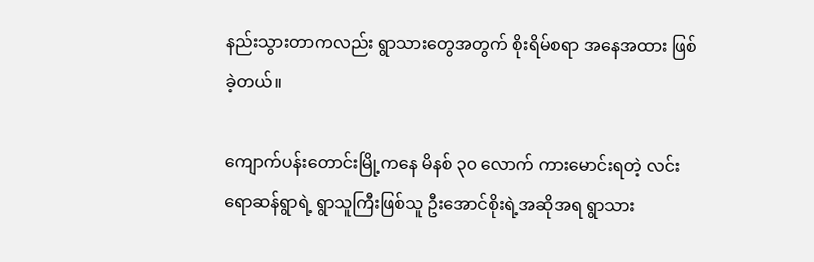နည်းသွားတာကလည်း ရွာသားတွေအတွက် စိုးရိမ်စရာ အနေအထား ဖြစ်ခဲ့တယ်။

ကျောက်ပန်းတောင်းမြို့ကနေ မိနစ် ၃၀ လောက် ကားမောင်းရတဲ့ လင်းရောဆန်ရွာရဲ့ ရွာသူကြီးဖြစ်သူ ဦးအောင်စိုးရဲ့အဆိုအရ ရွာသား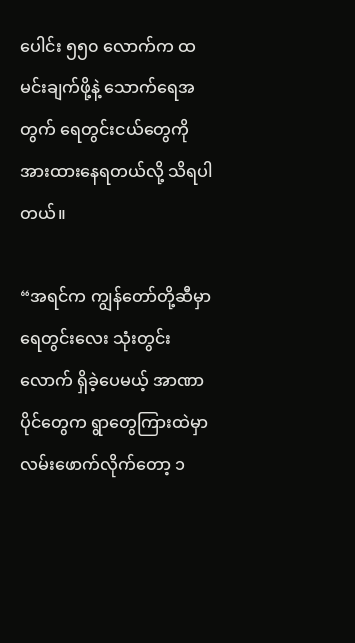ပေါင်း ၅၅၀ လောက်က ထမင်းချက်ဖို့နဲ့ သောက်ရေအတွက် ရေတွင်းငယ်တွေကို အားထားနေရတယ်လို့ သိရပါတယ်။

“အရင်က ကျွန်တော်တို့ဆီမှာ ရေတွင်းလေး သုံးတွင်းလောက် ရှိခဲ့ပေမယ့် အာဏာပိုင်တွေက ရွာတွေကြားထဲမှာ လမ်းဖောက်လိုက်တော့ ၁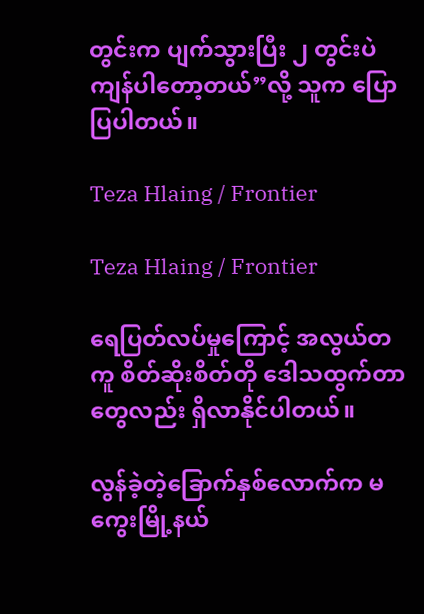တွင်းက ပျက်သွားပြီး ၂ တွင်းပဲ ကျန်ပါတော့တယ်”လို့ သူက ပြောပြပါတယ်။

Teza Hlaing / Frontier

Teza Hlaing / Frontier

ရေပြတ်လပ်မှုကြောင့် အလွယ်တကူ စိတ်ဆိုးစိတ်တို ဒေါသထွက်တာတွေလည်း ရှိလာနိုင်ပါတယ်။

လွန်ခဲ့တဲ့ခြောက်နှစ်လောက်က မကွေးမြို့နယ်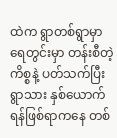ထဲက ရွာတစ်ရွာမှာ ရေတွင်းမှာ တန်းစီတဲ့ကိစ္စနဲ့ ပတ်သက်ပြီး ရွာသား နှစ်ယောက် ရန်ဖြစ်ရာကနေ တစ်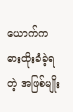ယောက်က ဓားထိုးခံခဲ့ရတဲ့ အဖြစ်မျိုး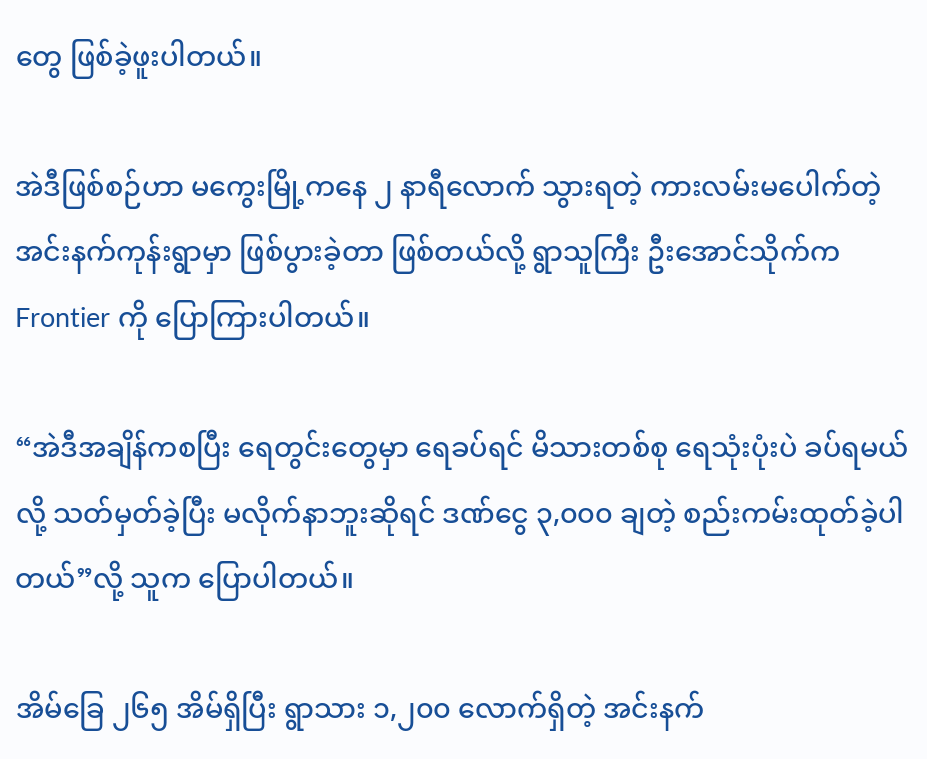တွေ ဖြစ်ခဲ့ဖူးပါတယ်။

အဲဒီဖြစ်စဉ်ဟာ မကွေးမြို့ကနေ ၂ နာရီလောက် သွားရတဲ့ ကားလမ်းမပေါက်တဲ့ အင်းနက်ကုန်းရွာမှာ ဖြစ်ပွားခဲ့တာ ဖြစ်တယ်လို့ ရွာသူကြီး ဦးအောင်သိုက်က Frontier ကို ပြောကြားပါတယ်။

“အဲဒီအချိန်ကစပြီး ရေတွင်းတွေမှာ ရေခပ်ရင် မိသားတစ်စု ရေသုံးပုံးပဲ ခပ်ရမယ်လို့ သတ်မှတ်ခဲ့ပြီး မလိုက်နာဘူးဆိုရင် ဒဏ်ငွေ ၃,၀၀၀ ချတဲ့ စည်းကမ်းထုတ်ခဲ့ပါတယ်”လို့ သူက ပြောပါတယ်။

အိမ်ခြေ ၂၆၅ အိမ်ရှိပြီး ရွာသား ၁,၂၀၀ လောက်ရှိတဲ့ အင်းနက်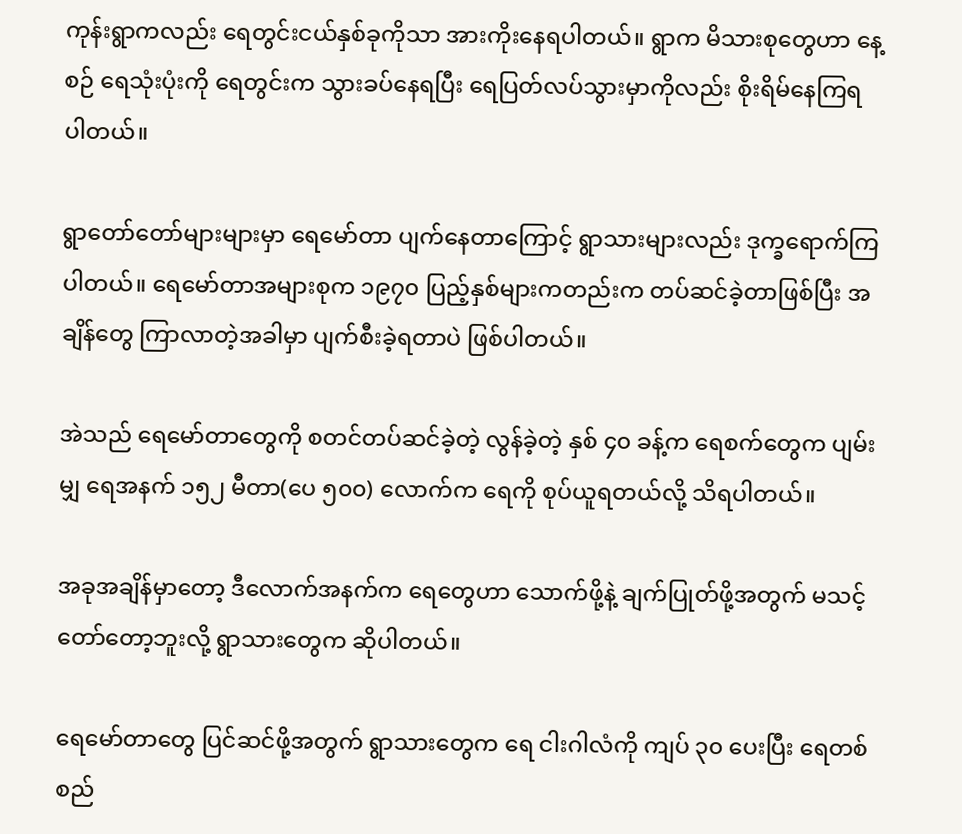ကုန်းရွာကလည်း ရေတွင်းငယ်နှစ်ခုကိုသာ အားကိုးနေရပါတယ်။ ရွာက မိသားစုတွေဟာ နေ့စဉ် ရေသုံးပုံးကို ရေတွင်းက သွားခပ်နေရပြီး ရေပြတ်လပ်သွားမှာကိုလည်း စိုးရိမ်နေကြရပါတယ်။

ရွာတော်တော်များများမှာ ရေမော်တာ ပျက်နေတာကြောင့် ရွာသားများလည်း ဒုက္ခရောက်ကြပါတယ်။ ရေမော်တာအများစုက ၁၉၇၀ ပြည့်နှစ်များကတည်းက တပ်ဆင်ခဲ့တာဖြစ်ပြီး အချိန်တွေ ကြာလာတဲ့အခါမှာ ပျက်စီးခဲ့ရတာပဲ ဖြစ်ပါတယ်။

အဲသည် ရေမော်တာတွေကို စတင်တပ်ဆင်ခဲ့တဲ့ လွန်ခဲ့တဲ့ နှစ် ၄၀ ခန့်က ရေစက်တွေက ပျမ်းမျှ ရေအနက် ၁၅၂ မီတာ(ပေ ၅၀၀) လောက်က ရေကို စုပ်ယူရတယ်လို့ သိရပါတယ်။

အခုအချိန်မှာတော့ ဒီလောက်အနက်က ရေတွေဟာ သောက်ဖို့နဲ့ ချက်ပြုတ်ဖို့အတွက် မသင့်တော်တော့ဘူးလို့ ရွာသားတွေက ဆိုပါတယ်။

ရေမော်တာတွေ ပြင်ဆင်ဖို့အတွက် ရွာသားတွေက ရေ ငါးဂါလံကို ကျပ် ၃၀ ပေးပြီး ရေတစ်စည်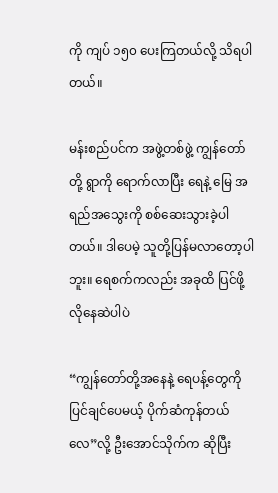ကို ကျပ် ၁၅၀ ပေးကြတယ်လို့ သိရပါတယ်။

မန်းစည်ပင်က အဖွဲ့တစ်ဖွဲ့ ကျွန်တော်တို့ ရွာကို ရောက်လာပြီး ရေနဲ့ မြေ အရည်အသွေးကို စစ်ဆေးသွားခဲ့ပါတယ်။ ဒါပေမဲ့ သူတို့ပြန်မလာတော့ပါဘူး။ ရေစက်ကလည်း အခုထိ ပြင်ဖို့ လိုနေဆဲပါပဲ

“ကျွန်တော်တို့အနေနဲ့ ရေပန့်တွေကို ပြင်ချင်ပေမယ့် ပိုက်ဆံကုန်တယ်လေ”လို့ ဦးအောင်သိုက်က ဆိုပြီး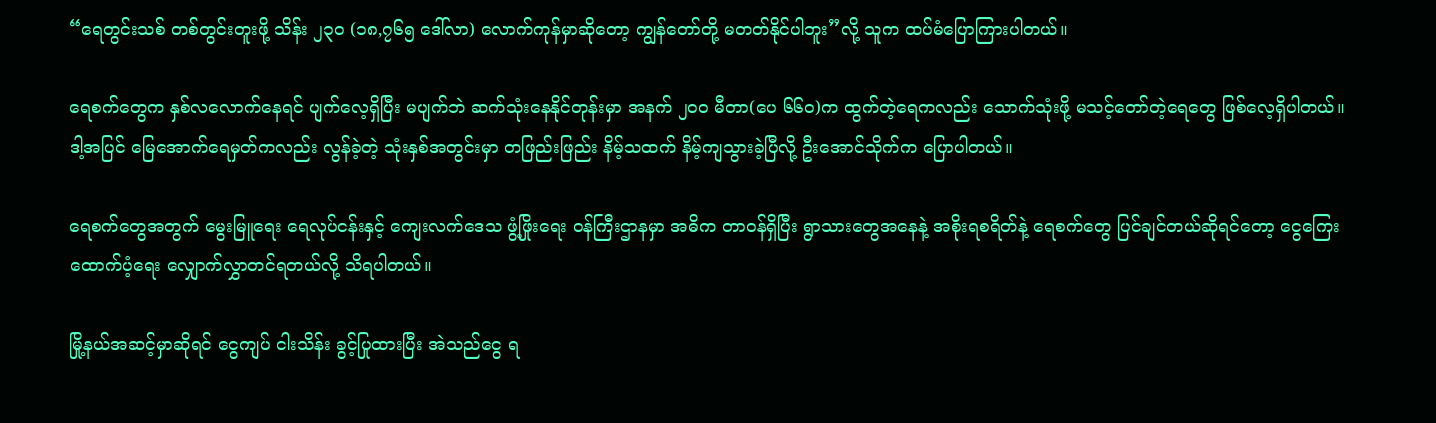“ရေတွင်းသစ် တစ်တွင်းတူးဖို့ သိန်း ၂၃၀ (၁၈,၇၆၅ ဒေါ်လာ) လောက်ကုန်မှာဆိုတော့ ကျွန်တော်တို့ မတတ်နိုင်ပါဘူး”လို့ သူက ထပ်မံပြောကြားပါတယ်။

ရေစက်တွေက နှစ်လလောက်နေရင် ပျက်လေ့ရှိပြီး မပျက်ဘဲ ဆက်သုံးနေနိုင်တုန်းမှာ အနက် ၂၀၀ မီတာ(ပေ ၆၆၀)က ထွက်တဲ့ရေကလည်း သောက်သုံးဖို့ မသင့်တော်တဲ့ရေတွေ ဖြစ်လေ့ရှိပါတယ်။ ဒါ့အပြင် မြေအောက်ရေမှတ်ကလည်း လွန်ခဲ့တဲ့ သုံးနှစ်အတွင်းမှာ တဖြည်းဖြည်း နိမ့်သထက် နိမ့်ကျသွားခဲ့ပြီလို့ ဦးအောင်သိုက်က ပြောပါတယ်။

ရေစက်တွေအတွက် မွေးမြူရေး ရေလုပ်ငန်းနှင့် ကျေးလက်ဒေသ ဖွံ့ဖြိုးရေး ဝန်ကြီးဌာနမှာ အဓိက တာဝန်ရှိပြီး ရွာသားတွေအနေနဲ့ အစိုးရစရိတ်နဲ့ ရေစက်တွေ ပြင်ချင်တယ်ဆိုရင်တော့ ငွေကြေးထောက်ပံ့ရေး လျှောက်လွှာတင်ရတယ်လို့ သိရပါတယ်။

မြို့နယ်အဆင့်မှာဆိုရင် ငွေကျပ် ငါးသိန်း ခွင့်ပြုထားပြီး အဲသည်ငွေ ရ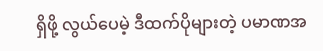ရှိဖို့ လွယ်ပေမဲ့ ဒီထက်ပိုများတဲ့ ပမာဏအ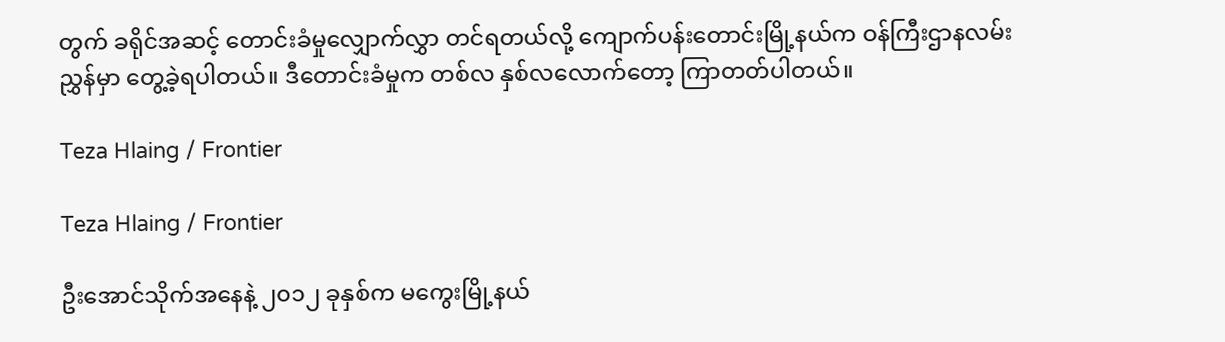တွက် ခရိုင်အဆင့် တောင်းခံမှုလျှောက်လွှာ တင်ရတယ်လို့ ကျောက်ပန်းတောင်းမြို့နယ်က ဝန်ကြီးဌာနလမ်းညွှန်မှာ တွေ့ခဲ့ရပါတယ်။ ဒီတောင်းခံမှုက တစ်လ နှစ်လလောက်တော့ ကြာတတ်ပါတယ်။

Teza Hlaing / Frontier

Teza Hlaing / Frontier

ဦးအောင်သိုက်အနေနဲ့ ၂၀၁၂ ခုနှစ်က မကွေးမြို့နယ်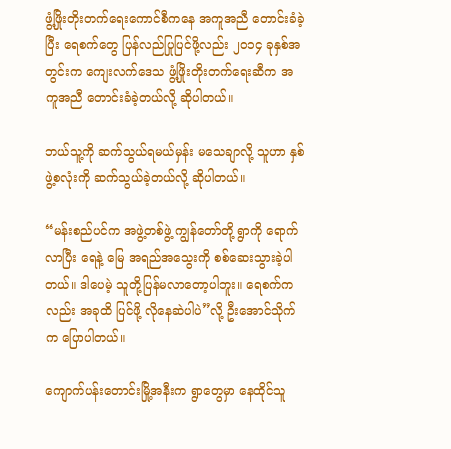ဖွံ့ဖြိုးတိုးတက်ရေးကောင်စီကနေ အကူအညီ တောင်းခံခဲ့ပြီး ရေစက်တွေ ပြန်လည်ပြုပြင်ဖို့လည်း ၂၀၁၄ ခုနှစ်အတွင်းက ကျေးလက်ဒေသ ဖွံ့ဖြိုးတိုးတက်ရေးဆီက အကူအညီ တောင်းခံခဲ့တယ်လို့ ဆိုပါတယ်။

ဘယ်သူ့ကို ဆက်သွယ်ရမယ်မှန်း မသေချာလို့ သူဟာ နှစ်ဖွဲ့စလုံးကို ဆက်သွယ်ခဲ့တယ်လို့ ဆိုပါတယ်။

“မန်းစည်ပင်က အဖွဲ့တစ်ဖွဲ့ ကျွန်တော်တို့ ရွာကို ရောက်လာပြီး ရေနဲ့ မြေ အရည်အသွေးကို စစ်ဆေးသွားခဲ့ပါတယ်။ ဒါပေမဲ့ သူတို့ပြန်မလာတော့ပါဘူး။ ရေစက်ကလည်း အခုထိ ပြင်ဖို့ လိုနေဆဲပါပဲ”လို့ ဦးအောင်သိုက်က ပြောပါတယ်။

ကျောက်ပန်းတောင်းမြို့အနီးက ရွာတွေမှာ နေထိုင်သူ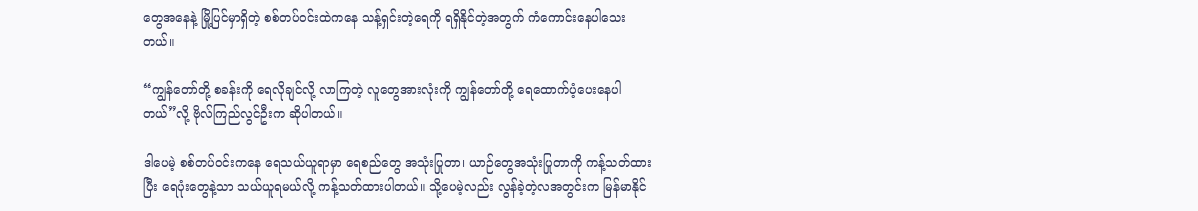တွေအနေနဲ့ မြို့ပြင်မှာရှိတဲ့ စစ်တပ်ဝင်းထဲကနေ သန့်ရှင်းတဲ့ရေကို ရရှိနိုင်တဲ့အတွက် ကံကောင်းနေပါသေးတယ်။

“ကျွန်တော်တို့ စခန်းကို ရေလိုချင်လို့ လာကြတဲ့ လူတွေအားလုံးကို ကျွန်တော်တို့ ရေထောက်ပံ့ပေးနေပါတယ်”လို့ ဗိုလ်ကြည်လွင်ဦးက ဆိုပါတယ်။

ဒါပေမဲ့ စစ်တပ်ဝင်းကနေ ရေသယ်ယူရာမှာ ရေစည်တွေ အသုံးပြုတာ၊ ယာဉ်တွေအသုံးပြုတာကို ကန့်သတ်ထားပြီး ရေပုံးတွေနဲ့သာ သယ်ယူရမယ်လို့ ကန့်သတ်ထားပါတယ်။ သို့ပေမဲ့လည်း လွန်ခဲ့တဲ့လအတွင်းက မြန်မာနိုင်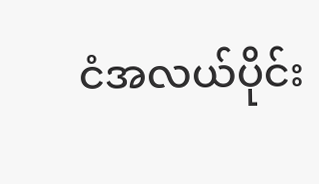ငံအလယ်ပိုင်း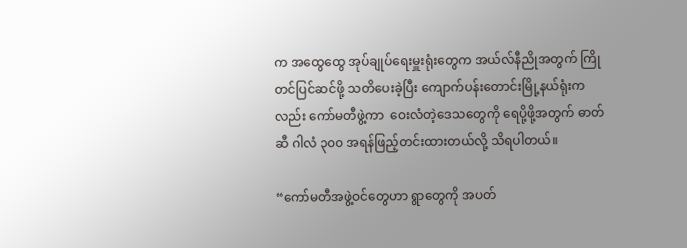က အထွေထွေ အုပ်ချုပ်ရေးမှူးရုံးတွေက အယ်လ်နီညိုအတွက် ကြိုတင်ပြင်ဆင်ဖို့ သတိပေးခဲ့ပြီး ကျောက်ပန်းတောင်းမြို့နယ်ရုံးကလည်း ကော်မတီဖွဲ့ကာ  ဝေးလံတဲ့ဒေသတွေကို ရေပို့ဖို့အတွက် ဓာတ်ဆီ ဂါလံ ၃၀၀ အရန်ဖြည့်တင်းထားတယ်လို့ သိရပါတယ်။

“ကော်မတီအဖွဲ့ဝင်တွေဟာ ရွာတွေကို အပတ်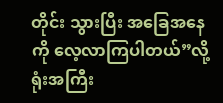တိုင်း သွားပြီး အခြေအနေကို လေ့လာကြပါတယ်”လို့ ရုံးအကြီး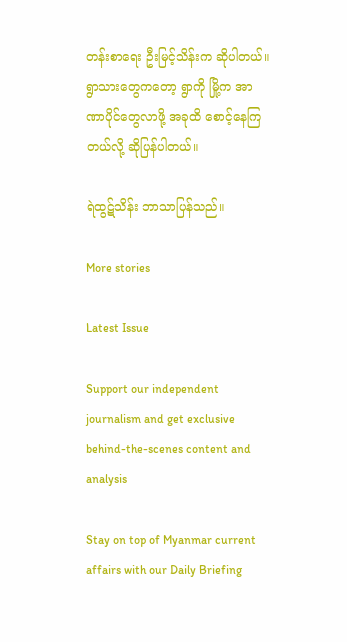တန်းစာရေး ဦးမြင့်သိန်းက ဆိုပါတယ်။ ရွာသားတွေကတော့ ရွာကို မြို့က အာဏာပိုင်တွေလာဖို့ အခုထိ စောင့်နေကြတယ်လို့ ဆိုပြန်ပါတယ်။

ရဲထွဋ်သိန်း ဘာသာပြန်သည်။

More stories

Latest Issue

Support our independent journalism and get exclusive behind-the-scenes content and analysis

Stay on top of Myanmar current affairs with our Daily Briefing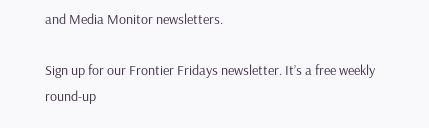and Media Monitor newsletters.

Sign up for our Frontier Fridays newsletter. It’s a free weekly round-up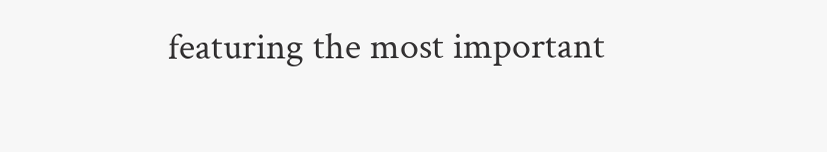featuring the most important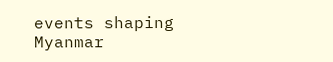events shaping Myanmar